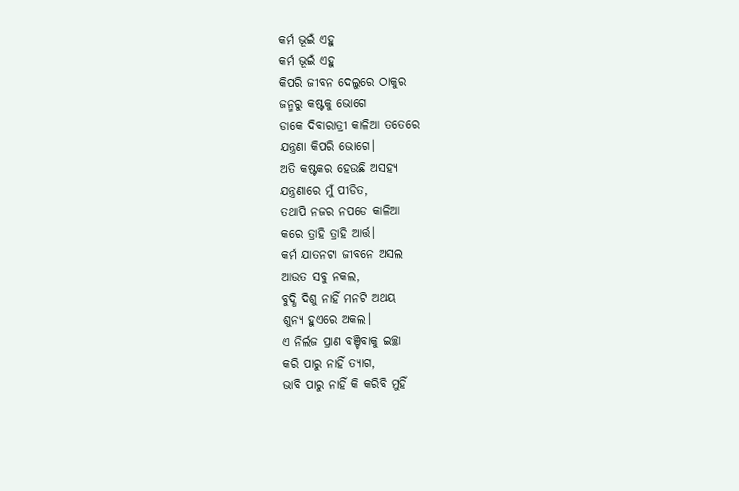କର୍ମ ଭୂଇଁ ଏହୁ
କର୍ମ ଭୂଇଁ ଏହୁ
କିପରି ଜୀବନ ଦେଲୁରେ ଠାକୁର
ଜନ୍ମରୁ କଷ୍ଟକୁ ଭୋଗେ
ଡାକେ ଦିବାରାତ୍ରୀ କାଳିଆ ତତେରେ
ଯନ୍ତ୍ରଣା କିପରି ଭୋଗେ।
ଅତି କଷ୍ଟକର ହେଉଛି ଅସହ୍ୟ
ଯନ୍ତ୍ରଣାରେ ମୁଁ ପୀଡିତ,
ତଥାପି ନଜର ନପଡେ କାଳିଆ
କରେ ତ୍ରାହି ତ୍ରାହି ଆର୍ତ୍ତ।
କର୍ମ ଯାତନଟା ଜୀବନେ ଅସଲ
ଆଉତ ସବୁ ନକଲ,
ବୁଦ୍ଧି ଦିଶୁ ନାହିଁ ମନଟି ଅଥୟ
ଶୁନ୍ୟ ହୁଏରେ ଅକଲ।
ଏ ନିର୍ଲଜ ପ୍ରାଣ ବଞ୍ଚିବାକୁ ଇଚ୍ଛା
କରି ପାରୁ ନାହିଁ ତ୍ୟାଗ,
ଭାବି ପାରୁ ନାହିଁ କି କରିବି ମୁହିଁ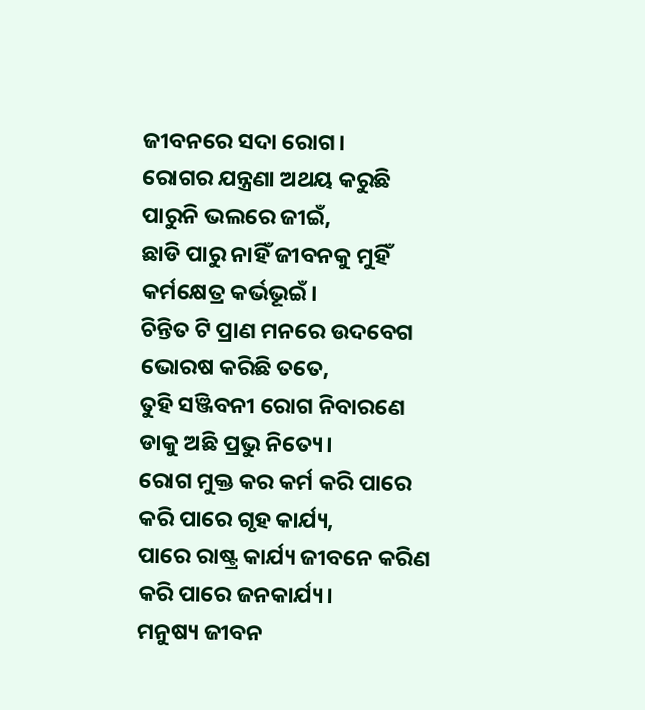ଜୀବନରେ ସଦା ରୋଗ।
ରୋଗର ଯନ୍ତ୍ରଣା ଅଥୟ କରୁଛି
ପାରୁନି ଭଲରେ ଜୀଇଁ,
ଛାଡି ପାରୁ ନାହିଁ ଜୀବନକୁ ମୁହିଁ
କର୍ମକ୍ଷେତ୍ର କର୍ଭଭୂଇଁ।
ଚିନ୍ତିତ ଟି ପ୍ରାଣ ମନରେ ଉଦବେଗ
ଭୋରଷ କରିଛି ତତେ,
ତୁହି ସଞ୍ଜିବନୀ ରୋଗ ନିବାରଣେ
ଡାକୁ ଅଛି ପ୍ରଭୁ ନିତ୍ୟେ।
ରୋଗ ମୁକ୍ତ କର କର୍ମ କରି ପାରେ
କରି ପାରେ ଗୃହ କାର୍ଯ୍ୟ,
ପାରେ ରାଷ୍ଟ୍ର କାର୍ଯ୍ୟ ଜୀବନେ କରିଣ
କରି ପାରେ ଜନକାର୍ଯ୍ୟ।
ମନୁଷ୍ୟ ଜୀବନ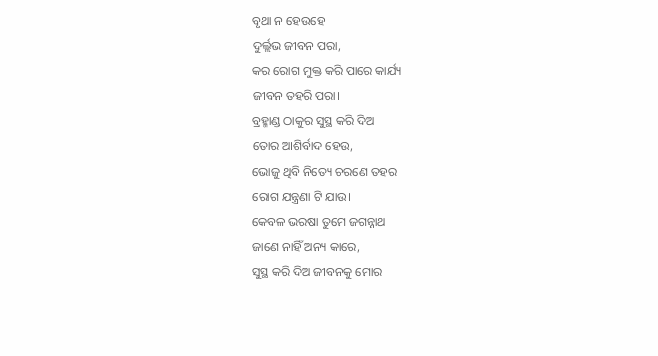ବୃଥା ନ ହେଉହେ
ଦୁର୍ଲ୍ଲଭ ଜୀବନ ପରା,
କର ରୋଗ ମୁକ୍ତ କରି ପାରେ କାର୍ଯ୍ୟ
ଜୀବନ ତହରି ପରା।
ବ୍ରହ୍ମାଣ୍ଡ ଠାକୁର ସୁସ୍ଥ କରି ଦିଅ
ତୋର ଆଶିର୍ବାଦ ହେଉ,
ଭୋଜୁ ଥିବି ନିତ୍ୟେ ଚରଣେ ତହର
ରୋଗ ଯନ୍ତ୍ରଣା ଟି ଯାଉ।
କେବଳ ଭରଷା ତୁମେ ଜଗନ୍ନାଥ
ଜାଣେ ନାହିଁ ଅନ୍ୟ କାରେ,
ସୁସ୍ଥ କରି ଦିଅ ଜୀବନକୁ ମୋର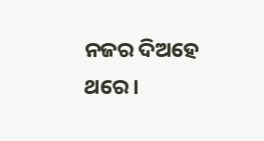ନଜର ଦିଅହେ ଥରେ।